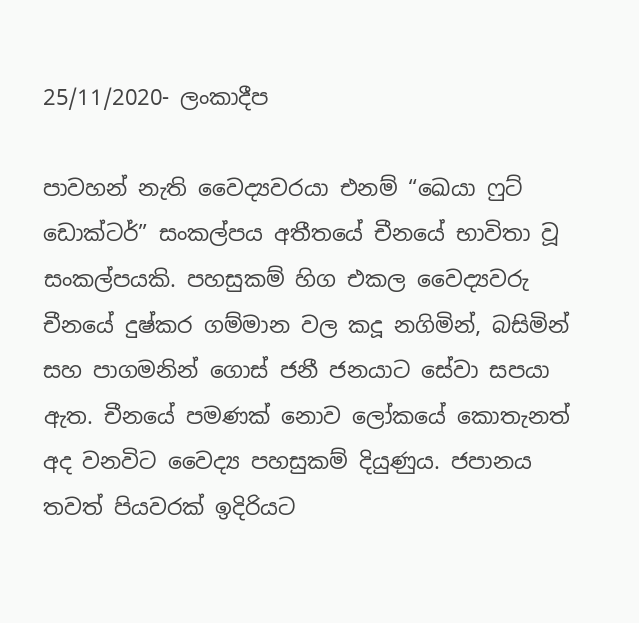25/11/2020- ලංකාදීප

පාවහන් නැති වෛද්‍යවරයා එනම් “ඛෙයා ෆුට් ඩොක්ටර්” සංකල්පය අතීතයේ චීනයේ භාවිතා වූ සංකල්පයකි. පහසුකම් හිග එකල වෛද්‍යවරු චීනයේ දුෂ්කර ගම්මාන වල කදූ නගිමින්, බසිමින් සහ පාගමනින් ගොස් ජනී ජනයාට සේවා සපයා ඇත. චීනයේ පමණක් නොව ලෝකයේ කොතැනත් අද වනවිට වෛද්‍ය පහසුකම් දියුණුය. ජපානය තවත් පියවරක් ඉදිරියට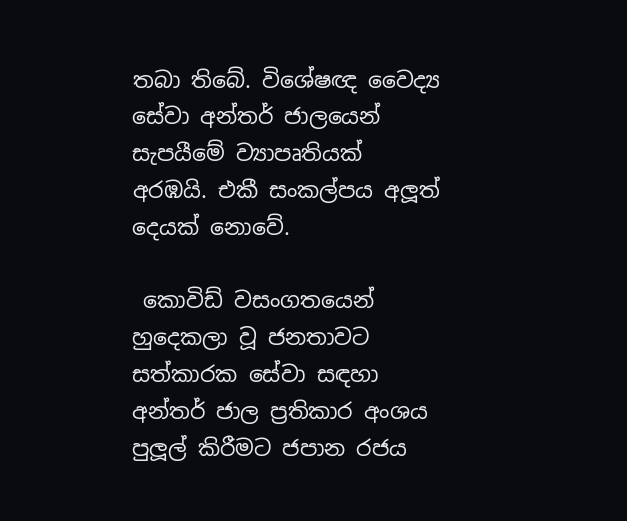තබා තිබේ. විශේෂඥ වෛද්‍ය සේවා අන්තර් ජාලයෙන් සැපයීමේ ව්‍යාපෘතියක් අරඹයි. එකී සංකල්පය අලූත් දෙයක් නොවේ.

 කොවිඩ් වසංගතයෙන් හුදෙකලා වූ ජනතාවට සත්කාරක සේවා සඳහා අන්තර් ජාල ප්‍රතිකාර අංශය පුලූල් කිරීමට ජපාන රජය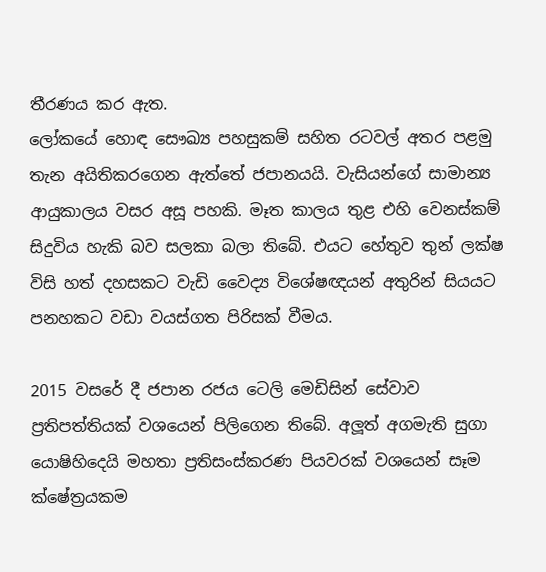තීරණය කර ඇත.
ලෝකයේ හොඳ සෞඛ්‍ය පහසුකම් සහිත රටවල් අතර පළමු තැන අයිතිකරගෙන ඇත්තේ ජපානයයි. වැසියන්ගේ සාමාන්‍ය ආයුකාලය වසර අසූ පහකි. මෑත කාලය තුළ එහි වෙනස්කම් සිදුවිය හැකි බව සලකා බලා තිබේ. එයට හේතුව තුන් ලක්ෂ විසි හත් දහසකට වැඩි වෛද්‍ය විශේෂඥයන් අතුරින් සියයට පනහකට වඩා වයස්ගත පිරිසක් වීමය.

2015 වසරේ දී ජපාන රජය ටෙලි මෙඩිසින් සේවාව ප්‍රතිපත්තියක් වශයෙන් පිලිගෙන තිබේ. අලූත් අගමැති සුගා යොෂිහිදෙයි මහතා ප්‍රතිසංස්කරණ පියවරක් වශයෙන් සෑම ක්ෂේත්‍රයකම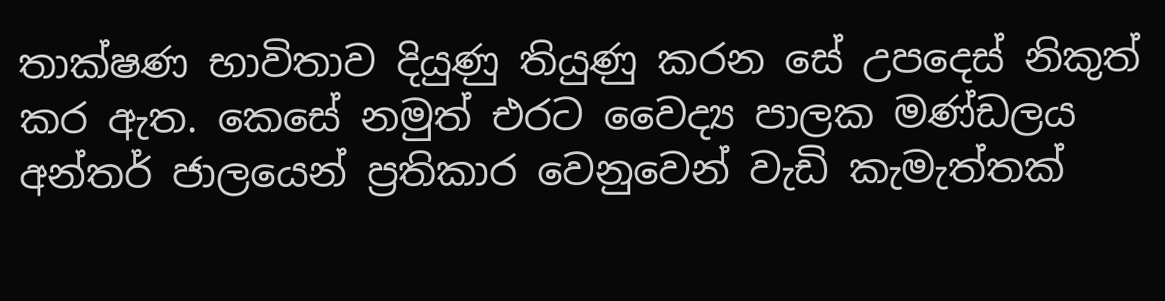තාක්ෂණ භාවිතාව දියුණු තියුණු කරන සේ උපදෙස් නිකුත් කර ඇත. කෙසේ නමුත් එරට වෛද්‍ය පාලක මණ්ඩලය අන්තර් ජාලයෙන් ප්‍රතිකාර වෙනුවෙන් වැඩි කැමැත්තක්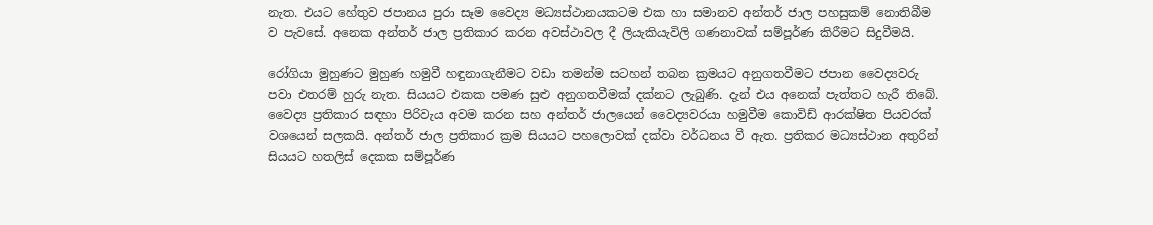නැත. එයට හේතුව ජපානය පුරා සෑම වෛද්‍ය මධ්‍යස්ථානයකටම එක හා සමානව අන්තර් ජාල පහසුකම් නොතිබීම ව පැවසේ. අනෙක අන්තර් ජාල ප්‍රතිකාර කරන අවස්ථාවල දී ලියැකියැවිලි ගණනාවක් සම්පූර්ණ කිරීමට සිදුවීමයි.

රෝගියා මුහුණට මුහුණ හමුවී හඳුනාගැනීමට වඩා තමන්ම සටහන් තබන ක්‍රමයට අනුගතවීමට ජපාන වෛද්‍යවරු පවා එතරම් හුරු නැත. සියයට එකක පමණ සුළු අනුගතවීමක් දක්නට ලැබුණි. දැන් එය අනෙක් පැත්තට හැරී තිබේ. වෛද්‍ය ප්‍රතිකාර සඳහා පිරිවැය අවම කරන සහ අන්තර් ජාලයෙන් වෛද්‍යවරයා හමුවීම කොවිඩ් ආරක්ෂිත පියවරක් වශයෙන් සලකයි. අන්තර් ජාල ප්‍රතිකාර ක්‍රම සියයට පහලොවක් දක්වා වර්ධනය වී ඇත. ප්‍රතිකර මධ්‍යස්ථාන අතුරින් සියයට හතලිස් දෙකක සම්පූර්ණ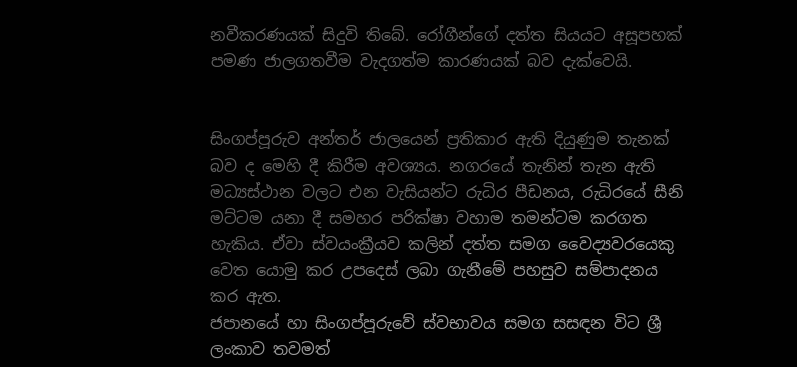නවීකරණයක් සිදුවි තිබේ. රෝගීන්ගේ දත්ත සියයට අසූපහක් පමණ ජාලගතවීම වැදගත්ම කාරණයක් බව දැක්වෙයි.


සිංගප්පූරුව අන්තර් ජාලයෙන් ප්‍රතිකාර ඇති දියුණුම තැනක් බව ද මෙහි දී කිරීම අවශ්‍යය. නගරයේ තැනින් තැන ඇති මධ්‍යස්ථාන වලට එන වැසියන්ට රුධිර පීඩනය, රුධිරයේ සීනි මට්ටම යනා දී සමහර පරික්ෂා වහාම තමන්ටම කරගත හැකිය. ඒවා ස්වයංක්‍රීයව කලින් දත්ත සමග වෛද්‍යවරයෙකු වෙත යොමු කර උපදෙස් ලබා ගැනීමේ පහසුව සම්පාදනය කර ඇත.
ජපානයේ හා සිංගප්පූරුවේ ස්වභාවය සමග සසඳන විට ශ්‍රී ලංකාව තවමත්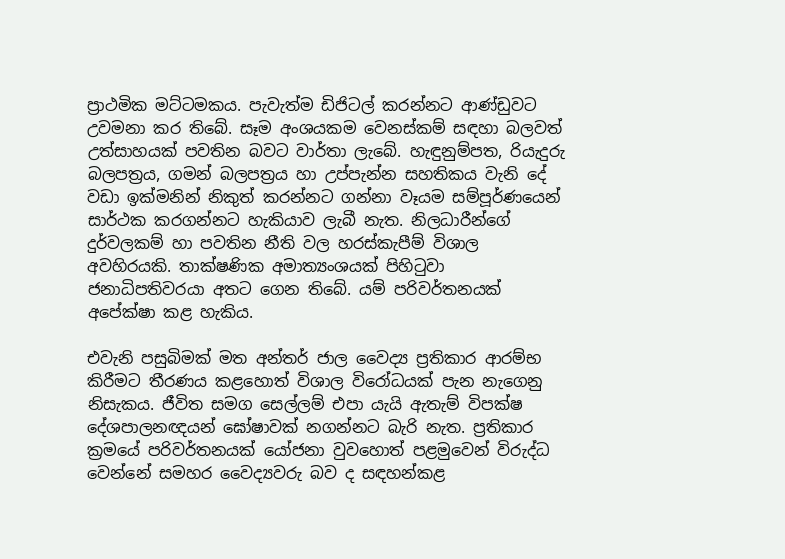ප්‍රාථමික මට්ටමකය. පැවැත්ම ඩිජිටල් කරන්නට ආණ්ඩුවට උවමනා කර තිබේ. සෑම අංශයකම වෙනස්කම් සඳහා බලවත් උත්සාහයක් පවතින බවට වාර්තා ලැබේ. හැඳුනුම්පත, රියැදුරු බලපත්‍රය, ගමන් බලපත්‍රය හා උප්පැන්න සහතිකය වැනි දේ වඩා ඉක්මනින් නිකුත් කරන්නට ගන්නා වෑයම සම්පූර්ණයෙන් සාර්ථක කරගන්නට හැකියාව ලැබී නැත. නිලධාරීන්ගේ දුර්වලකම් හා පවතින නීති වල හරස්කැපීම් විශාල අවහිරයකි. තාක්ෂණික අමාත්‍යංශයක් පිහිටුවා ජනාධිපතිවරයා අතට ගෙන තිබේ. යම් පරිවර්තනයක් අපේක්ෂා කළ හැකිය.

එවැනි පසුබිමක් මත අන්තර් ජාල වෛද්‍ය ප්‍රතිකාර ආරම්භ කිරීමට තීරණය කළහොත් විශාල විරෝධයක් පැන නැගෙනු නිසැකය. ජීවිත සමග සෙල්ලම් එපා යැයි ඇතැම් විපක්ෂ දේශපාලනඥයන් ඝෝෂාවක් නගන්නට බැරි නැත. ප්‍රතිකාර ක්‍රමයේ පරිවර්තනයක් යෝජනා වුවහොත් පළමුවෙන් විරුද්ධ වෙන්නේ සමහර වෛද්‍යවරු බව ද සඳහන්කළ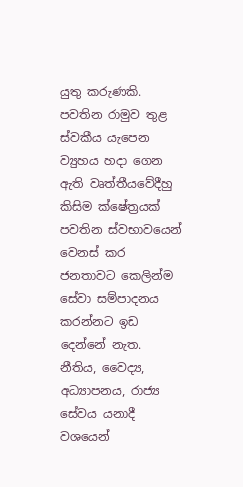යුතු කරුණකි.
පවතින රාමුව තුළ ස්වකීය යැපෙන ව්‍යුහය හදා ගෙන ඇති වෘත්තීයවේදීහු කිසිම ක්ෂේත්‍රයක් පවතින ස්වභාවයෙන් වෙනස් කර ජනතාවට කෙලින්ම සේවා සම්පාදනය කරන්නට ඉඩ දෙන්නේ නැත. නීතිය, වෛද්‍ය, අධ්‍යාපනය, රාජ්‍ය සේවය යනාදී වශයෙන්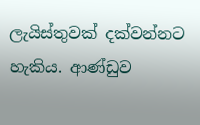ලැයිස්තුවක් දක්වන්නට හැකිය. ආණ්ඩුව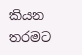කියන තරමට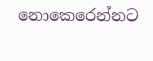නොකෙරෙන්නට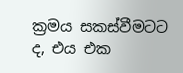ක්‍රමය සකස්වීමටට ද, එය එක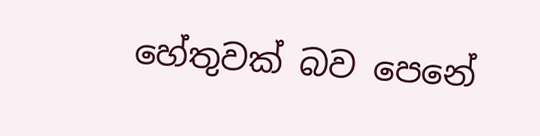හේතුවක් බව පෙනේ